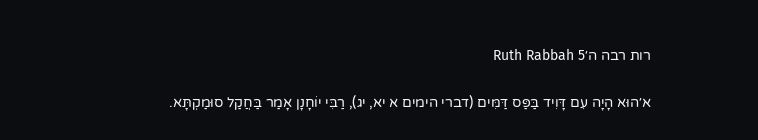רות רבה ה׳Ruth Rabbah 5

א׳הוּא הָיָה עִם דָּוִיד בַּפַּס דַּמִּים (דברי הימים א יא, יג), רַבִּי יוֹחָנָן אָמַר בַּחֲקַל סוּמַקְתָּא.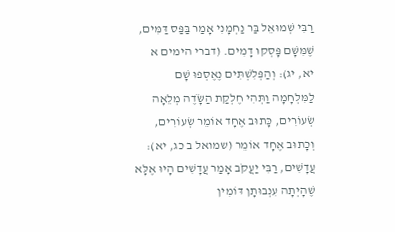רַבִּי שְׁמוּאֵל בַּר נַחְמָנִי אָמַר בַּפַּס דַּמִּים, שֶׁמִּשָּׁם פָּסְקוּ דָמִים. (דברי הימים א יא, יג): וְהַפְּלִשְׁתִּים נֶאֶסְפוּ שָׁם לַמִּלְחָמָה וַתְּהִי חֶלְקַת הַשָֹּׂדֶה מְלֵאָה שְׂעוֹרִים, כָּתוּב אֶחָד אוֹמֵר שְׂעוֹרִים, וְכָתוּב אֶחָד אוֹמֵר (שמואל ב כג, יא): עֲדָשִׁים, רַבִּי יַעֲקֹב אָמַר עֲדָשִׁים הָיוּ אֶלָּא שֶׁהָיְתָה עִנְבוּתָן דּוֹמִין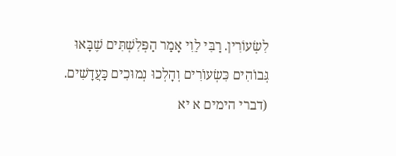לִשְׂעוֹרִין. רַבִּי לֵוִי אָמַר הַפְּלִשְׁתִּים שֶׁבָּאוּ גְּבוֹהִים כִּשְׂעוֹרִים וְהָלְכוּ נְמוּכִים כַּעֲדָשִׁים. (דברי הימים א יא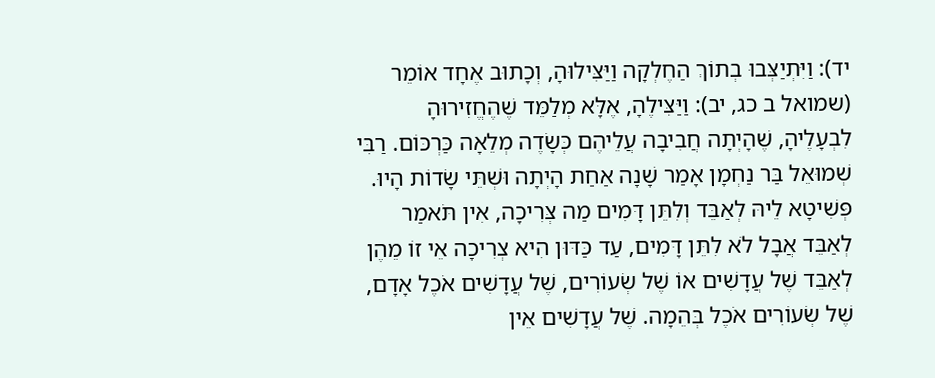יד): וַיִּתְיַצְּבוּ בְתוֹךְ הַחֶלְקָה וַיַּצִּילוּהָ, וְכָתוּב אֶחָד אוֹמֵר (שמואל ב כג, יב): וַיַּצִּילֶהָ, אֶלָּא מְלַמֵּד שֶׁהֶחֱזִירוּהָ לִבְעָלֶיהָ, שֶׁהָיְתָה חֲבִיבָה עֲלֵיהֶם כְּשָׂדֶה מְלֵאָה כַּרְכּוֹם. רַבִּי שְׁמוּאֵל בַּר נַחְמָן אָמַר שָׁנָה אַחַת הָיְתָה וּשְׁתֵּי שָׂדוֹת הָיוּ. פְּשִׁיטָא לֵיהּ לְאַבֵּד וְלִתֵּן דָּמִים מַה צְּרִיכָה, אִין תֹּאמַר לְאַבֵּד אֲבָל לֹא לִתֵּן דָּמִים, עַד כַּדּוּן הִיא צְרִיכָה אֵי זוֹ מֵהֶן לְאַבֵּד שֶׁל עֲדָשִׁים אוֹ שֶׁל שְׂעוֹרִים, שֶׁל עֲדָשִׁים אֹכֶל אָדָם, שֶׁל שְׂעוֹרִים אֹכֶל בְּהֵמָה. שֶׁל עֲדָשִׁים אֵין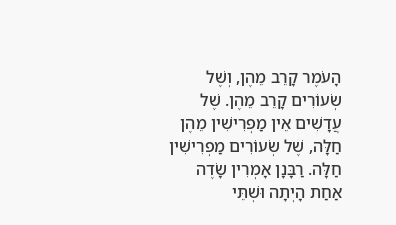הָעֹמֶר קָרֵב מֵהֶן, וְשֶׁל שְׂעוֹרִים קָרֵב מֵהֶן. שֶׁל עֲדָשִׁים אֵין מַפְרִישִׁין מֵהֶן חַלָּה, שֶׁל שְׂעוֹרִים מַפְרִישִׁין חַלָּה. רַבָּנָן אָמְרִין שָׂדֶה אַחַת הָיְתָה וּשְׁתֵּי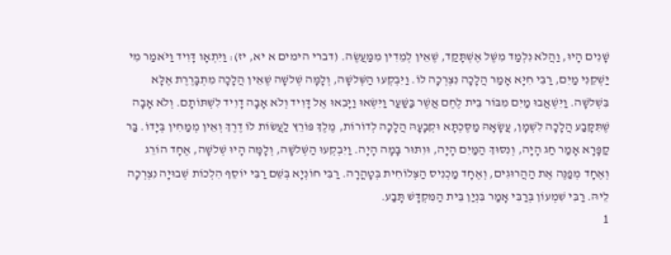שָׁנִים הָיוּ, וַהֲלֹא נִלְמַד מִשֶּׁל אֶשְׁתָּקַד, שֶׁאֵין לְמֵדִין מִמַּעֲשֶׂה. (דברי הימים א יא, יז): וַיִּתְאָו דָּוִיד וַיֹּאמַר מִי יַשְׁקֵנִי מַיִם, רַבִּי חִיָּא אָמַר הֲלָכָה נִצְרְכָה לוֹ. וַיִּבְקְעוּ הַשְּׁלשָׁה, וְלָמָּה שְׁלשָׁה שֶׁאֵין הֲלָכָה מִתְבָּרֶרֶת אֶלָּא בִּשְׁלשָׁה. וַיִּשְׁאֲבוּ מַיִם מִבּוֹר בֵּית לֶחֶם אֲשֶׁר בַּשַּׁעַר וַיִּשְׂאוּ וַיָּבִאוּ אֶל דָּוִיד וְלֹא אָבָה דָוִיד לִשְׁתּוֹתָם. וְלֹא אָבָה שֶׁתִּקָּבַע הֲלָכָה לִשְׁמָן, עֲשָׂאָהּ מַסֶּכְתָּא וּקְבָעָהּ הֲלָכָה לְדוֹרוֹת, מֶלֶךְ פּוֹרֵץ לַעֲשׂוֹת לוֹ דֶרֶךְ וְאֵין מְמַחִין בְּיָדוֹ. בַּר קַפָּרָא אָמַר חַג הָיָה, וְנִסּוּךְ הַמַּיִם הָיָה, וּוִתּוּר בָּמָה הָיָה. וַיִּבְקְעוּ הַשְּׁלשָׁה, וְלָמָּה הָיוּ שְׁלשָׁה, אֶחָד הוֹרֵג וְאֶחָד מְפַנֶּה אֶת הַהֲרוּגִים, וְאֶחָד מַכְנִיס הַצְּלוֹחִית בְּטָהֳרָה. רַבִּי חוֹנְיָא בְּשֵׁם רַבִּי יוֹסֵף הִלְכוֹת שְׁבוּיָה נִצְרְכָה לֵיהּ. רַבִּי שִׁמְעוֹן בְּרַבִּי אָמַר בִּנְיַן בֵּית הַמִּקְדָּשׁ תָּבַע.
1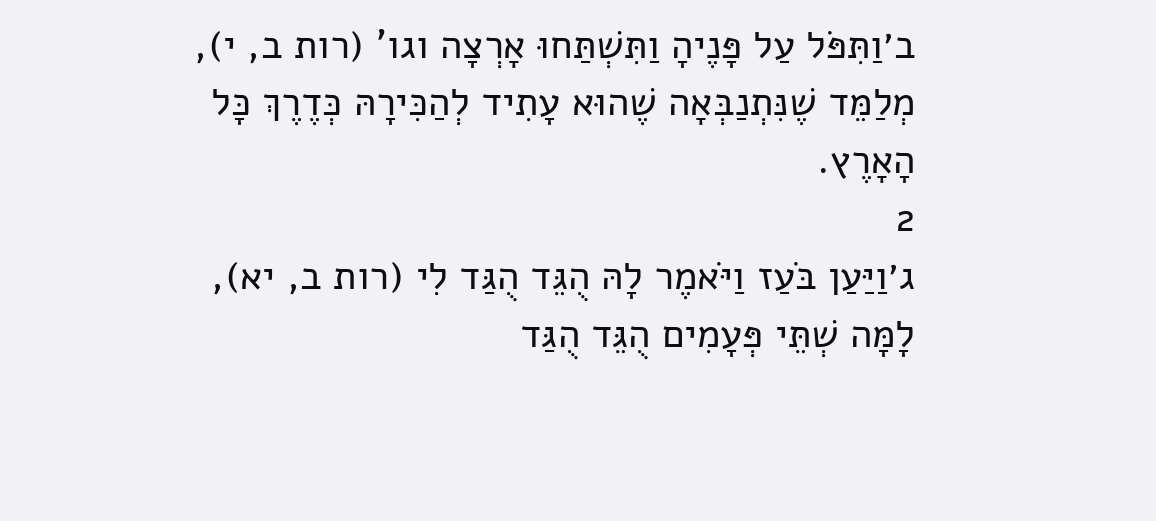ב׳וַתִּפֹּל עַל פָּנֶיהָ וַתִּשְׁתַּחוּ אָרְצָה וגו' (רות ב, י), מְלַמֵּד שֶׁנִּתְנַבְּאָה שֶׁהוּא עָתִיד לְהַכִּירָהּ כְּדֶרֶךְ כָּל הָאָרֶץ.
2
ג׳וַיַּעַן בֹּעַז וַיֹּאמֶר לָהּ הֻגֵּד הֻגַּד לִי (רות ב, יא), לָמָּה שְׁתֵּי פְּעָמִים הֻגֵּד הֻגַּד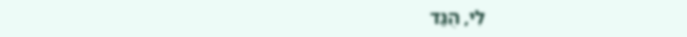לִי, הֻגַּד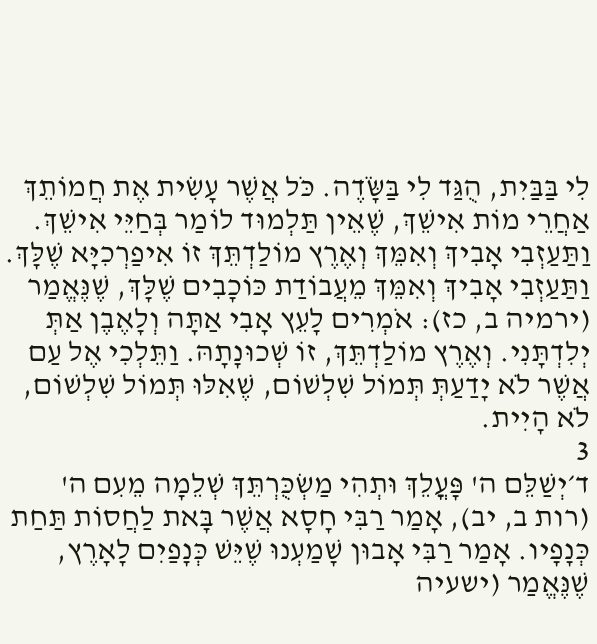לִי בַּבַּיִת, הֻגַּד לִי בַּשָֹּׂדֶה. כֹּל אֲשֶׁר עָשִׂית אֶת חֲמוֹתֵךְ אַחֲרֵי מוֹת אִישֵׁךְ, שֶׁאֵין תַּלְמוּד לוֹמַר בְּחַיֵּי אִישֵׁךְ. וַתַּעַזְבִי אָבִיךְ וְאִמֵּךְ וְאֶרֶץ מוֹלַדְתֵּךְ זוֹ אִיפַרְכִיָּא שֶׁלָּךְ. וַתַּעַזְבִי אָבִיךְ וְאִמֵּךְ מֵעֲבוֹדַת כּוֹכָבִים שֶׁלָּךְ, שֶׁנֶּאֱמַר (ירמיה ב, כז): אֹמְרִים לָעֵץ אָבִי אַתָּה וְלָאֶבֶן אַתְּ יְלִדְתָּנִי. וְאֶרֶץ מוֹלַדְתֵּךְ, זוֹ שְׁכוּנָתָהּ. וַתֵּלְכִי אֶל עַם אֲשֶׁר לֹא יָדַעַתְּ תְּמוֹל שִׁלְשׁוֹם, שֶׁאִלּוּ תְּמוֹל שִׁלְשׁוֹם, לֹא הָיִית.
3
ד׳יְשַׁלֵּם ה' פָּעֳלֵךְ וּתְהִי מַשְׂכֻּרְתֵּךְ שְׁלֵמָה מֵעִם ה' (רות ב, יב), אָמַר רַבִּי חָסָא אֲשֶׁר בָּאת לַחֲסוֹת תַּחַת כְּנָפָיו. אָמַר רַבִּי אָבוּן שָׁמַעְנוּ שֶׁיֵּשׁ כְּנָפַיִם לָאָרֶץ, שֶׁנֶּאֱמַר (ישעיה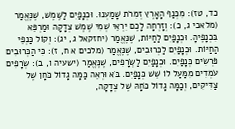כד, טז): מִכְּנַף הָאָרֶץ זְמִרֹת שָׁמַעְנוּ. וּכְנָפַיִם לַשֶּׁמֶשׁ, שֶׁנֶּאֱמַר (מלאכי ג, כ): וְזָרְחָה לָכֶם יִרְאֵי שְׁמִי שֶׁמֶשׁ צְדָקָה וּמַרְפֵּא בִּכְנָפֶיהָ. וּכְנָפַיִם לַחַיּוֹת, שֶׁנֶּאֱמַר (יחזקאל ג, יג): וְקוֹל כַּנְפֵי הַחַיּוֹת. וּכְנָפַיִם לַכְּרוּבִים, שֶׁנֶּאֱמַר (מלכים א ח, ז): כִּי הַכְּרוּבִים פֹּרְשִׂים כְּנָפַיִם. וּכְנָפַיִם לַשְֹּׂרָפִים, שֶׁנֶּאֱמַר (ישעיה ו, ב): שְׂרָפִים עֹמְדִים מִמַּעַל לוֹ שֵׁשׁ כְּנָפַיִם. בֹּא וּרְאֵה כַּמָּה גָדוֹל כֹּחָן שֶׁל צַדִּיקִים, וְכַמָּה גָדוֹל כֹּחָהּ שֶׁל צְדָקָה,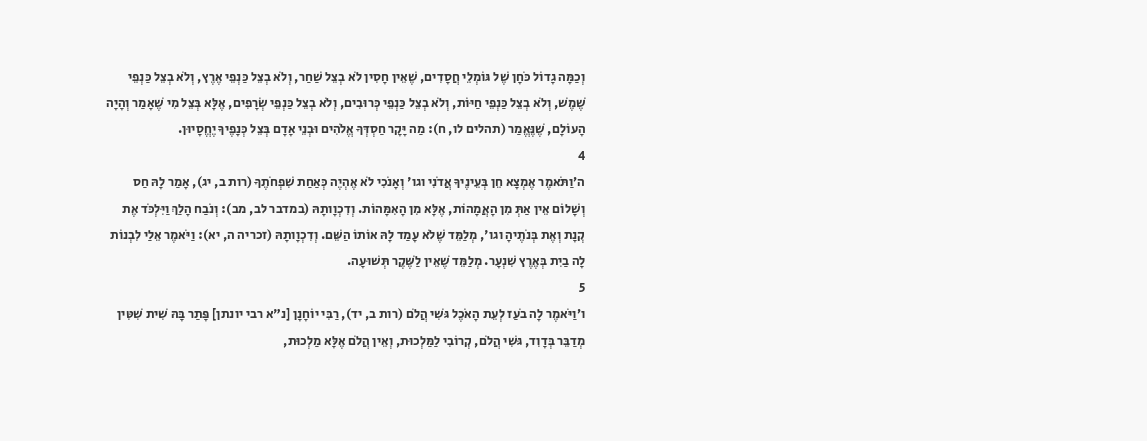וְכַמָּה גָדוֹל כֹּחָן שֶׁל גּוֹמְלֵי חֲסָדִים, שֶׁאֵין חָסִין לֹא בְצֵל שַׁחַר, וְלֹא בְצֵל כַּנְפֵי אֶרֶץ, וְלֹא בְצֵל כַּנְפֵי שֶׁמֶשׁ, וְלֹא בְצֵל כַּנְפֵי חַיּוֹת, וְלֹא בְצֵל כַּנְפֵי כְּרוּבִים, וְלֹא בְצֵל כַּנְפֵי שְׂרָפִים, אֶלָּא בְּצֵל מִי שֶׁאָמַר וְהָיָה הָעוֹלָם, שֶׁנֶּאֱמַר (תהלים לו, ח): מַה יָּקָר חַסְדְּךָ אֱלֹהִים וּבְנֵי אָדָם בְּצֵל כְּנָפֶיךָ יֶחֱסָיוּן.
4
ה׳וַתֹּאמֶר אֶמְצָא חֵן בְּעֵינֶיךָ אֲדֹנִי וגו' וְאָנֹכִי לֹא אֶהְיֶה כְּאַחַת שִׁפְחֹתֶךָ (רות ב, יג), אָמַר לָהּ חַס וְשָׁלוֹם אֵין אַתְּ מִן הָאֲמָהוֹת, אֶלָּא מִן הָאִמָּהוֹת. וְדִכְוָותָהּ (במדבר לב, מב): וְנֹבַח הָלַךְ וַיִּלְכֹּד אֶת קְנָת וְאֶת בְּנֹתֶיהָ וגו', מְלַמֵּד שֶׁלֹא עָמַד לָהּ אוֹתוֹ הַשֵּׁם. וְדִכְוָותָהּ (זכריה ה, יא): וַיֹּאמֶר אֵלַי לִבְנוֹת לָה בַיִת בְּאֶרֶץ שִׁנְעָר. מְלַמֵּד שֶׁאֵין לַשֶּׁקֶר תְּשׁוּעָה.
5
ו׳וַיֹּאמֶר לָה בֹעַז לְעֵת הָאֹכֶל גּשִׁי הֲלֹם (רות ב, יד), רַבִּי יוֹחָנָן [נ"א רבי יונתן] פָּתַר בָּהּ שִׁית שִׁטִּין מְדַבֵּר בְּדָוִד, גּשִׁי הֲלֹם, קְרוֹבִי לַמַּלְכוּת, וְאֵין הֲלֹם אֶלָּא מַלְכוּת,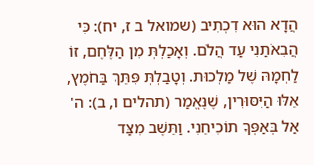הֲדָא הוּא דִכְתִיב (שמואל ב ז, יח): כִּי הֲבִאֹתַנִי עַד הֲלֹם. וְאָכַלְתְּ מִן הַלֶּחֶם, זוֹ לַחְמָהּ שֶׁל מַלְכוּת. וְטָבַלְתְּ פִּתֵּךְ בַּחֹמֶץ, אֵלּוּ הַיִּסּוּרִין, שֶׁנֶּאֱמַר (תהלים ו, ב): ה' אַל בְּאַפְּךָ תוֹכִיחֵנִי. וַתֵּשֶׁב מִצַּד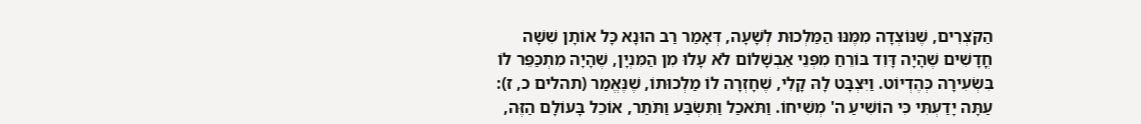הַקֹּצְרִים, שֶׁנּוֹצְדָה מִמֶּנּוּ הַמַּלְכוּת לְשָׁעָה, דְּאָמַר רַב הוּנָא כָּל אוֹתָן שִׁשָּׁה חֳדָשִׁים שֶׁהָיָה דָּוִד בּוֹרֵחַ מִפְּנֵי אַבְשָׁלוֹם לֹא עָלוּ מִן הַמִּנְיָן, שֶׁהָיָה מִתְכַּפֵּר לוֹ בִּשְׂעִירָה כְּהֶדְיוֹט. וַיִּצְבָּט לָהּ קָלִי, שֶׁחָזְרָה לוֹ מַלְכוּתוֹ, שֶׁנֶּאֱמַר (תהלים כ, ז): עַתָּה יָדַעְתִּי כִּי הוֹשִׁיעַ ה' מְשִׁיחוֹ. וַתֹּאכַל וַתִּשְׂבַּע וַתֹּתַר, אוֹכֵל בָּעוֹלָם הַזֶּה,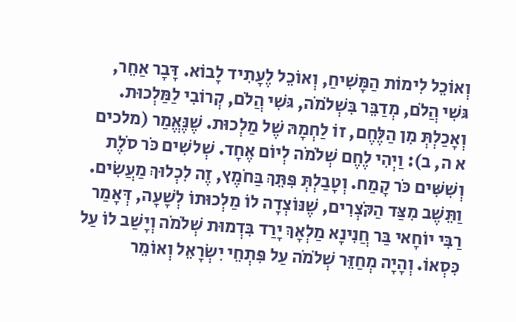וְאוֹכֵל לִימוֹת הַמָּשִׁיחַ, וְאוֹכֵל לֶעָתִיד לָבוֹא. דָּבָר אַחֵר, גּשִׁי הֲלֹם, מְדַבֵּר בִּשְׁלֹמֹה, גּשִׁי הֲלֹם, קְרוֹבִי לַמַּלְכוּת. וְאָכַלְתְּ מִן הַלֶּחֶם, זוֹ לַחְמָהּ שֶׁל מַלְכוּת. שֶׁנֶּאֱמַר (מלכים א ה, ב): וַיְהִי לֶחֶם שְׁלֹמֹה לְיוֹם אֶחָד. שְׁלשִׁים כֹּר סֹלֶת וְשִׁשִּׁים כֹּר קָמַח. וְטָבַלְתְּ פִּתֵּךְ בַּחֹמֶץ, זֶה לִכְלוּךְ מַעֲשִׂים. וַתֵּשֶׁב מִצַּד הַקֹּצְרִים, שֶׁנּוֹצְדָה לוֹ מַלְכוּתוֹ לְשָׁעָה, דְּאָמַר רַבִּי יוֹחָאי בַּר חֲנִינָא מַלְאָךְ יָרַד בִּדְמוּת שְׁלֹמֹה וְיָשַׁב לוֹ עַל כִּסְאוֹ. וְהָיָה מְחַזֵּר שְׁלֹמֹה עַל פִּתְחֵי יִשְׂרָאֵל וְאוֹמֵר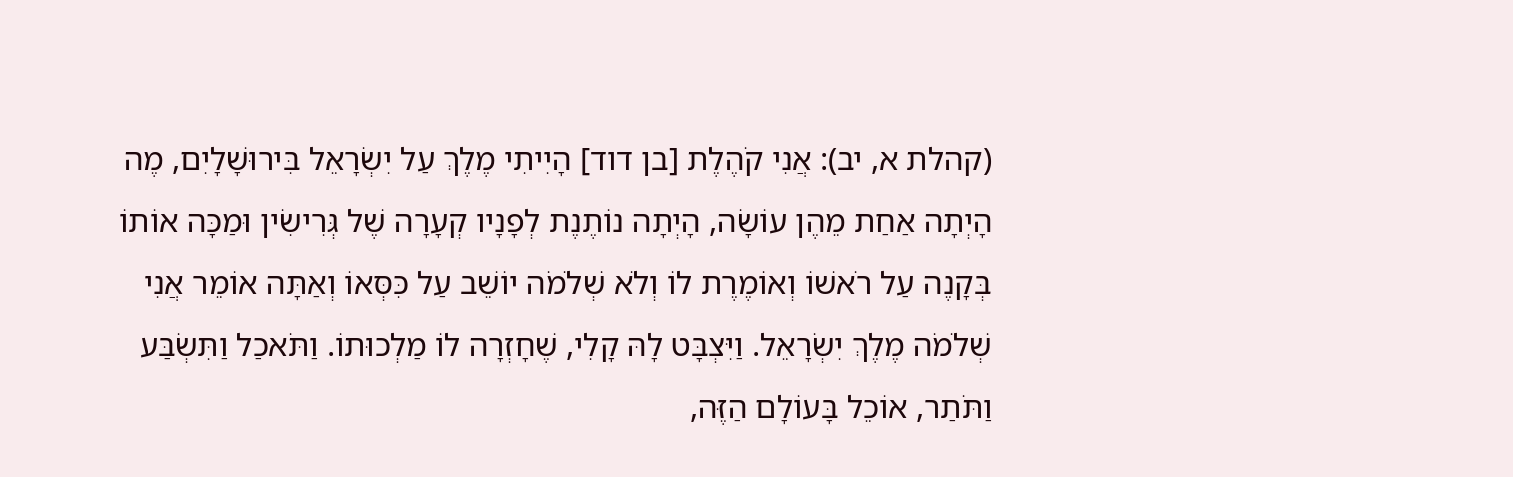(קהלת א, יב): אֲנִי קֹהֶלֶת [בן דוד] הָיִיתִי מֶלֶךְ עַל יִשְׂרָאֵל בִּירוּשָׁלָיִם, מֶה הָיְתָה אַחַת מֵהֶן עוֹשָׂה, הָיְתָה נוֹתֶנֶת לְפָנָיו קְעָרָה שֶׁל גְּרִישִׂין וּמַכָּה אוֹתוֹ בְּקָנֶה עַל רֹאשׁוֹ וְאוֹמֶרֶת לוֹ וְלֹא שְׁלֹמֹה יוֹשֵׁב עַל כִּסְּאוֹ וְאַתָּה אוֹמֵר אֲנִי שְׁלֹמֹה מֶלֶךְ יִשְׂרָאֵל. וַיִּצְבָּט לָהּ קָלִי, שֶׁחָזְרָה לוֹ מַלְכוּתוֹ. וַתֹּאכַל וַתִּשְׂבַּע וַתֹּתַר, אוֹכֵל בָּעוֹלָם הַזֶּה,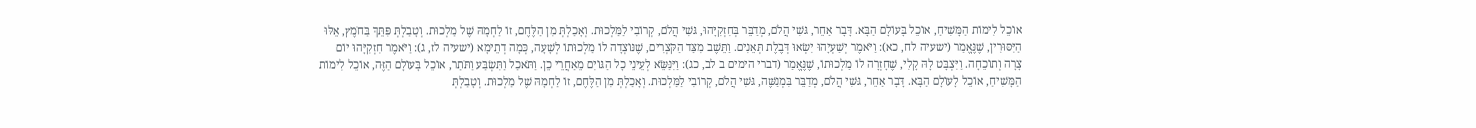אוֹכֵל לִימוֹת הַמָּשִׁיחַ, אוֹכֵל בָּעוֹלָם הַבָּא. דָּבָר אַחֵר, גּשִׁי הֲלֹם, מְדַבֵּר בְּחִזְקִיָּהוּ, גּשִׁי הֲלֹם, קְרוֹבִי לַמַּלְכוּת. וְאָכַלְתְּ מִן הַלֶּחֶם, זוֹ לַחְמָהּ שֶׁל מַלְכוּת. וְטָבַלְתְּ פִּתֵּךְ בַּחֹמֶץ, אֵלּוּ הַיִּסּוּרִין, שֶׁנֶּאֱמַר (ישעיה לח, כא): וַיֹּאמֶר יְשַׁעְיָהוּ יִשְׂאוּ דְּבֶלֶת תְּאֵנִים. וַתֵּשֶׁב מִצַּד הַקֹּצְרִים, שֶׁנּוֹצְדָה לוֹ מַלְכוּתוֹ לְשָׁעָה, כְּמָה דְתֵימָא (ישעיה לז, ג): וַיֹּאמֶר חִזְקִיָּהוּ יוֹם צָרָה וְתוֹכֵחָה. וַיִּצְבָּט לָהּ קָלִי, שֶׁחָזְרָה לוֹ מַלְכוּתוֹ, שֶׁנֶּאֱמַר (דברי הימים ב לב, כג): וַיִּנַּשֵֹּׂא לְעֵינֵי כָל הַגּוֹיִם מֵאַחֲרֵי כֵן. וַתֹּאכַל וַתִּשְׂבַּע וַתֹּתַר, אוֹכֵל בָּעוֹלָם הַזֶּה, אוֹכֵל לִימוֹת הַמָּשִׁיחַ, אוֹכֵל לָעוֹלָם הַבָּא. דָּבָר אַחֵר, גּשִׁי הֲלֹם, מְדַבֵּר בִּמְנַשֶּׁה, גּשִׁי הֲלֹם, קְרוֹבִי לַמַּלְכוּת. וְאָכַלְתְּ מִן הַלֶּחֶם, זוֹ לַחְמָהּ שֶׁל מַלְכוּת. וְטָבַלְתְּ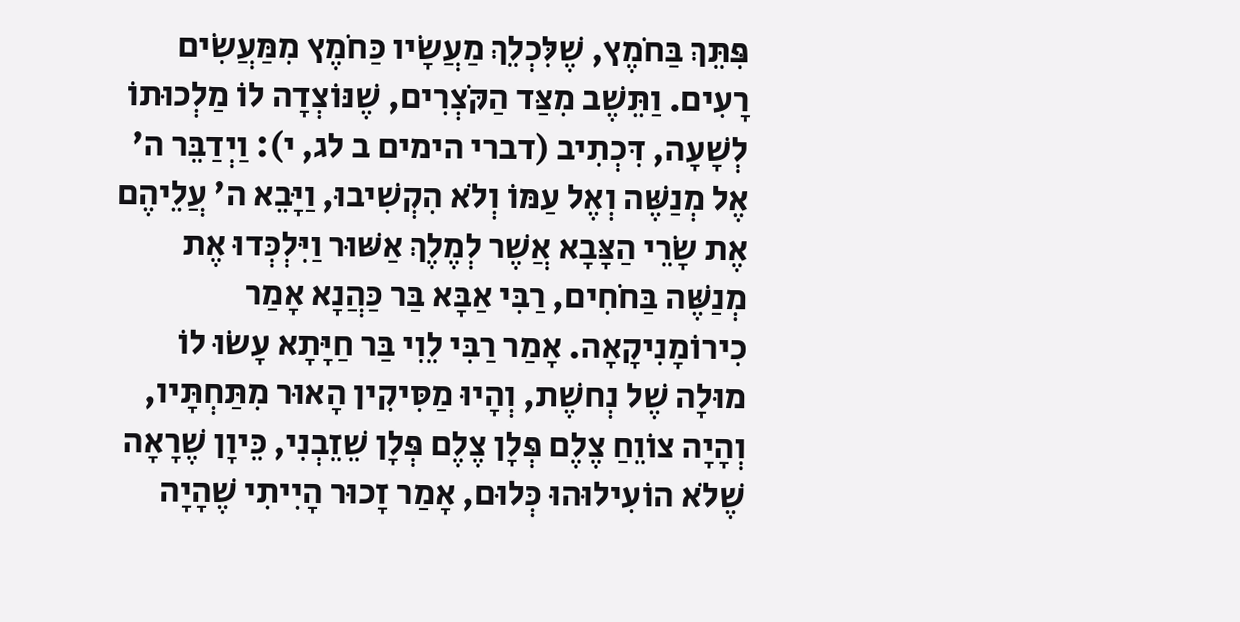פִּתֵּךְ בַּחֹמֶץ, שֶׁלִּכְלֵךְ מַעֲשָׂיו כַּחֹמֶץ מִמַּעֲשִׂים רָעִים. וַתֵּשֶׁב מִצַּד הַקֹּצְרִים, שֶׁנּוֹצְדָה לוֹ מַלְכוּתוֹ לְשָׁעָה, דִּכְתִיב (דברי הימים ב לג, י): וַיְדַבֵּר ה' אֶל מְנַשֶּׁה וְאֶל עַמּוֹ וְלֹא הִקְשִׁיבוּ, וַיָּבֵא ה' עֲלֵיהֶם אֶת שָׂרֵי הַצָּבָא אֲשֶׁר לְמֶלֶךְ אַשּׁוּר וַיִּלְכְּדוּ אֶת מְנַשֶּׁה בַּחֹחִים, רַבִּי אַבָּא בַּר כַּהֲנָא אָמַר כִירוֹמָנִיקָאָה. אָמַר רַבִּי לֵוִי בַּר חַיָּתָא עָשׂוּ לוֹ מוּלָה שֶׁל נְחשֶׁת, וְהָיוּ מַסִּיקִין הָאוּר מִתַּחְתָּיו, וְהָיָה צוֹוֵחַ צֶלֶם פְּלָן צֶלֶם פְּלָן שֵׁזֵבְנִי, כֵּיוָן שֶׁרָאָה שֶׁלֹא הוֹעִילוּהוּ כְּלוּם, אָמַר זָכוּר הָיִיתִי שֶׁהָיָה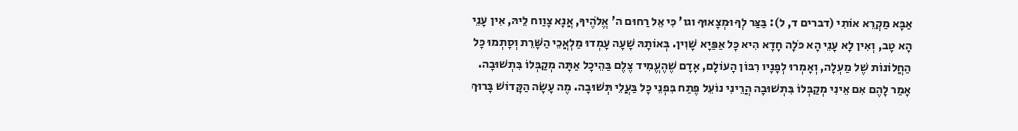אַבָּא מַקְרֵא אוֹתִי (דברים ד, ל): בַּצַּר לְךָ וּמְצָאוּךָ וגו' כִּי אֵל רַחוּם ה' אֱלֹהֶיךָ, אֲנָא צָוַוח לֵיהּ, אִין עָנֵי הָא טָב, וְאִין לָא עָנֵי הָא כֹּלָה חָדָא הִיא כָּל אַפַּיָא שָׁוִין. בְּאוֹתָהּ שָׁעָה עָמְדוּ מַלְאֲכֵי הַשָּׁרֵת וְסָתְמוּ כָּל הַחֲלוֹנוֹת שֶׁל מַעְלָה, וְאָמְרוּ לְפָנָיו רִבּוֹן הָעוֹלָם, אָדָם שֶׁהֶעֱמִיד צֶלֶם בַּהֵיכָל אַתָּה מְקַבְּלוֹ בִּתְשׁוּבָה. אָמַר לָהֶם אִם אֵינִי מְקַבְּלוֹ בִּתְשׁוּבָה הֲרֵינִי נוֹעֵל פֶּתַח בִּפְנֵי כָּל בַּעֲלֵי תְּשׁוּבָה. מֶה עָשָׂה הַקָּדוֹשׁ בָּרוּךְ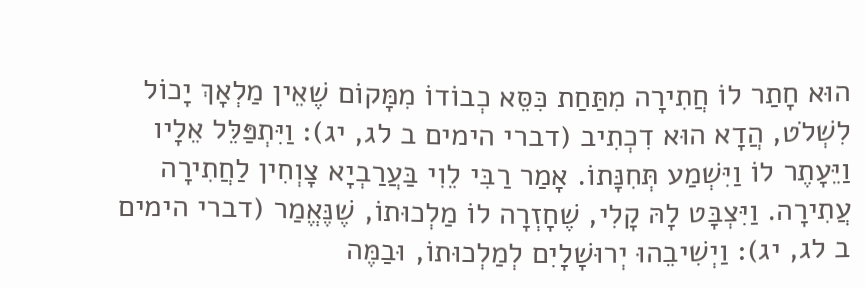הוּא חָתַר לוֹ חֲתִירָה מִתַּחַת כִּסֵּא כְבוֹדוֹ מִמָּקוֹם שֶׁאֵין מַלְאָךְ יָכוֹל לִשְׁלֹט, הֲדָא הוּא דִכְתִיב (דברי הימים ב לג, יג): וַיִּתְפַּלֵּל אֵלָיו וַיֵּעָתֶר לוֹ וַיִּשְׁמַע תְּחִנָּתוֹ. אָמַר רַבִּי לֵוִי בַּעֲרַבְיָא צָוְחִין לַחֲתִירָה עֲתִירָה. וַיִּצְבָּט לָהּ קָלִי, שֶׁחָזְרָה לוֹ מַלְכוּתוֹ, שֶׁנֶּאֱמַר (דברי הימים ב לג, יג): וַיְשִׁיבֵהוּ יְרוּשָׁלָיִם לְמַלְכוּתוֹ, וּבַמֶּה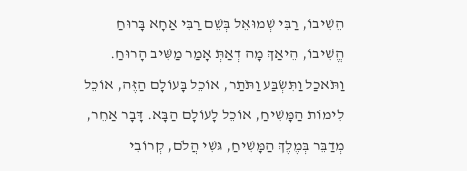הֵשִׁיבוֹ, רַבִּי שְׁמוּאֵל בְּשֵׁם רַבִּי אַחָא בָּרוּחַ הֱשִׁיבוֹ, הֵיאַךְ מָה דְאַתְּ אָמַר מַשִּׁיב הָרוּחַ. וַתֹּאכַל וַתִּשְׂבַּע וַתֹּתַר, אוֹכֵל בָּעוֹלָם הַזֶּה, אוֹכֵל לִימוֹת הַמָּשִׁיחַ, אוֹכֵל לָעוֹלָם הַבָּא. דָּבָר אַחֵר, מְדַבֵּר בְּמֶלֶךְ הַמָּשִׁיחַ, גּשִׁי הֲלֹם, קְרוֹבִי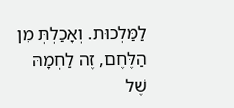לַמַּלְכוּת. וְאָכַלְתְּ מִן הַלֶּחֶם, זֶה לַחְמָהּ שֶׁל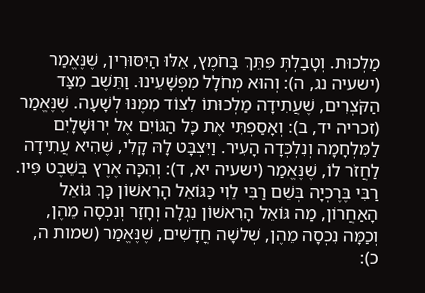מַלְכוּת. וְטָבַלְתְּ פִּתֵּךְ בַּחֹמֶץ, אֵלּוּ הַיִּסּוּרִין, שֶׁנֶּאֱמַר (ישעיה נג, ה): וְהוּא מְחֹלָל מִפְּשָׁעֵינוּ. וַתֵּשֶׁב מִצַּד הַקֹּצְרִים, שֶׁעֲתִידָה מַלְכוּתוֹ לִצּוֹד מִמֶּנּוּ לְשָׁעָה. שֶׁנֶּאֱמַר (זכריה יד, ב): וְאָסַפְתִּי אֶת כָּל הַגּוֹיִם אֶל יְרוּשָׁלָיִם לַמִּלְחָמָה וְנִלְכְּדָה הָעִיר. וַיִּצְבָּט לָהּ קָלִי, שֶׁהִיא עֲתִידָה לַחֲזֹר לוֹ, שֶׁנֶּאֱמַר (ישעיה יא, ד): וְהִכָּה אֶרֶץ בְּשֵׁבֶט פִּיו. רַבִּי בֶּרֶכְיָה בְּשֵׁם רַבִּי לֵוִי כַּגּוֹאֵל הָרִאשׁוֹן כָּךְ גּוֹאֵל הָאַחֲרוֹן, מַה גּוֹאֵל הָרִאשׁוֹן נִגְלָה וְחָזַר וְנִכְסָה מֵהֶן, וְכַמָּה נִכְסָה מֵהֶן, שְׁלשָׁה חֳדָשִׁים, שֶׁנֶּאֱמַר (שמות ה, כ):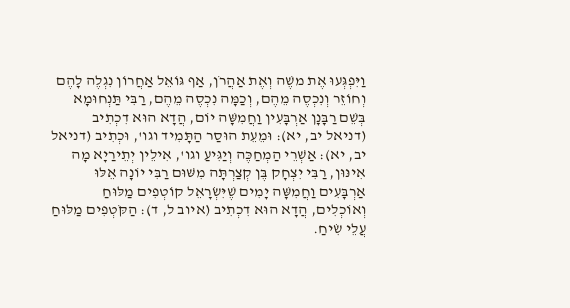וַיִּפְגְּעוּ אֶת משֶׁה וְאֶת אַהֲרֹן, אַף גּוֹאֵל אַחֲרוֹן נִגְלֶה לָהֶם וְחוֹזֵר וְנִכְסֶה מֵהֶם, וְכַמָּה נִכְסֶה מֵהֶם, רַבִּי תַּנְחוּמָא בְּשֵׁם רַבָּנָן אַרְבָּעִין וַחֲמִשָּׁה יוֹם, הֲדָא הוּא דִכְתִיב (דניאל יב, יא): וּמֵעֵת הוּסַר הַתָּמִיד וגו', וּכְתִיב (דניאל יב, יא): אַשְׁרֵי הַמְחַכֶּה וְיַגִּיעַ וגו', אִילֵין יְתֵירַיָא מָה אִינּוּן, רַבִּי יִצְחָק בֶּן קְצַרְתָּה מִשּׁוּם רַבִּי יוֹנָה אֵלּוּ אַרְבָּעִים וַחֲמִשָּׁה יָמִים שֶׁיִּשְׂרָאֵל קוֹטְפִים מַלּוּחַ וְאוֹכְלִים, הֲדָא הוּא דִכְתִיב (איוב ל, ד): הַקֹּטְפִים מַלּוּחַ עֲלֵי שִׂיחַ.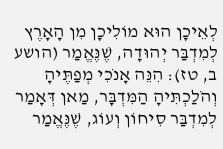לְאֵיכָן הוּא מוֹלִיכָן מִן הָאָרֶץ לְמִדְבַּר יְהוּדָה, שֶׁנֶּאֱמַר (הושע ב, טז): הִנֵּה אָנֹכִי מְפַתֶּיהָ וְהֹלַכְתִּיהָ הַמִּדְבָּר, מַאן דְּאָמַר לְמִדְבַּר סִיחוֹן וְעוֹג, שֶׁנֶּאֱמַר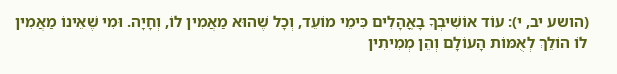(הושע יב, י): עוֹד אוֹשִׁיבְךָ בָאֳהָלִים כִּימֵי מוֹעֵד, וְכָל שֶׁהוּא מַאֲמִין לוֹ, וְחָיָה. וּמִי שֶׁאֵינוֹ מַאֲמִין לוֹ הוֹלֵךְ לְאֻמּוֹת הָעוֹלָם וְהֵן מְמִיתִין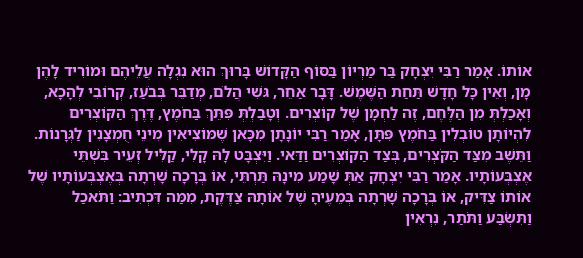אוֹתוֹ. אָמַר רַבִּי יִצְחָק בַּר מַרְיוֹן בַּסּוֹף הַקָּדוֹשׁ בָּרוּךְ הוּא נִגְלָה עֲלֵיהֶם וּמוֹרִיד לָהֶן מָן, וְאֵין כָּל חָדָשׁ תַּחַת הַשֶּׁמֶשׁ. דָּבָר אַחֵר, גּשִׁי הֲלֹם, מְדַבֵּר בְּבֹעַז, קְרוֹבִי לְהָכָא, וְאָכַלְתְּ מִן הַלֶּחֶם, זֶה לַחְמָן שֶׁל קוֹצְרִים. וְטָבַלְתְּ פִּתֵּךְ בַּחֹמֶץ, דֶּרֶךְ הַקּוֹצְרִים לִהְיוֹתָן טוֹבְלִין בַּחֹמֶץ פִּתָּן, אָמַר רַבִּי יוֹנָתָן מִכָּאן שֶׁמּוֹצִיאִין מִינֵי חֻמְצָנִין לַגְּרָנוֹת. וַתֵּשֶׁב מִצַּד הַקֹּצְרִים, בְּצַד הַקּוֹצְרִים וַדַּאי. וַיִּצְבָּט לָהּ קָלִי, קַלִּיל זְעֵיר בִּשְׁתֵּי אֶצְבְּעוֹתָיו. אָמַר רַבִּי יִצְחָק אַתְּ שָׁמַע מִינָהּ תַּרְתֵּי, אוֹ בְּרָכָה שָׁרְתָה בְּאֶצְבְּעוֹתָיו שֶׁל אוֹתוֹ צַדִּיק, אוֹ בְּרָכָה שָׁרְתָה בְּמֵעֶיהָ שֶׁל אוֹתָהּ צַדֶּקֶת, מִמַּה דִּכְתִיב: וַתֹּאכַל וַתִּשְׂבַּע וַתֹּתַר, נִרְאִין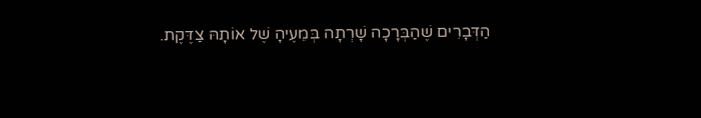הַדְּבָרִים שֶׁהַבְּרָכָה שָׁרְתָה בְּמֵעֶיהָ שֶׁל אוֹתָהּ צַדֶּקֶת.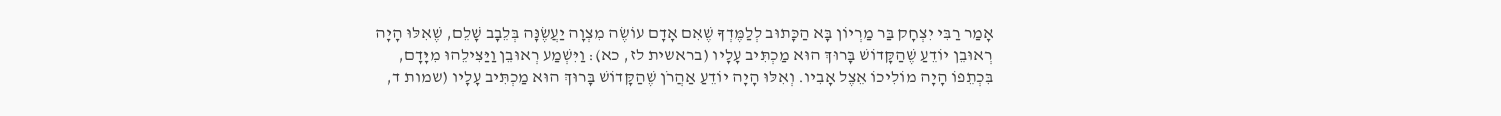אָמַר רַבִּי יִצְחָק בַּר מַרְיוֹן בָּא הַכָּתוּב לְלַמֶּדְךָ שֶׁאִם אָדָם עוֹשֶׂה מִצְוָה יַעֲשֶׂנָּה בְּלֵבָב שָׁלֵם, שֶׁאִלּוּ הָיָה רְאוּבֵן יוֹדֵעַ שֶׁהַקָּדוֹשׁ בָּרוּךְ הוּא מַכְתִּיב עָלָיו (בראשית לז, כא): וַיִּשְׁמַע רְאוּבֵן וַיַּצִּילֵהוּ מִיָּדָם, בִּכְתֵפוֹ הָיָה מוֹלִיכוֹ אֵצֶל אָבִיו. וְאִלּוּ הָיָה יוֹדֵעַ אַהֲרֹן שֶׁהַקָּדוֹשׁ בָּרוּךְ הוּא מַכְתִּיב עָלָיו (שמות ד,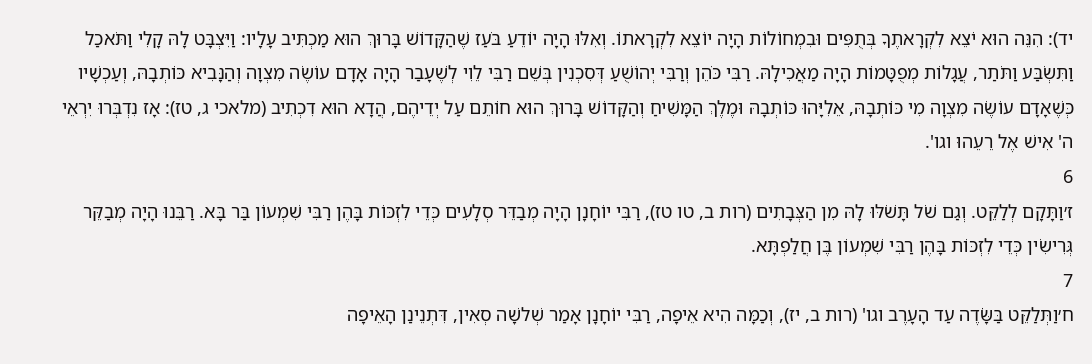יד): הִנֵּה הוּא יֹצֵא לִקְרָאתֶךָ בְּתֻפִּים וּבִמְחוֹלוֹת הָיָה יוֹצֵא לִקְרָאתוֹ. וְאִלּוּ הָיָה יוֹדֵעַ בֹּעַז שֶׁהַקָּדוֹשׁ בָּרוּךְ הוּא מַכְתִּיב עָלָיו: וַיִּצְבָּט לָהּ קָלִי וַתֹּאכַל וַתִּשְׂבַּע וַתֹּתַר, עֲגָלוֹת מְפֻטָּמוֹת הָיָה מַאֲכִילָהּ. רַבִּי כֹּהֵן וְרַבִּי יְהוֹשֻׁעַ דְּסִכְנִין בְּשֵׁם רַבִּי לֵוִי לְשֶׁעָבַר הָיָה אָדָם עוֹשֶׂה מִצְוָה וְהַנָּבִיא כּוֹתְבָהּ, וְעַכְשָׁיו כְּשֶׁאָדָם עוֹשֶׂה מִצְוָה מִי כּוֹתְבָהּ, אֵלִיָּהוּ כּוֹתְבָהּ וּמֶלֶךְ הַמָּשִׁיחַ וְהַקָּדוֹשׁ בָּרוּךְ הוּא חוֹתֵם עַל יְדֵיהֶם, הֲדָא הוּא דִכְתִיב (מלאכי ג, טז): אָז נִדְבְּרוּ יִרְאֵי ה' אִישׁ אֶל רֵעֵהוּ וגו'.
6
ז׳וַתָּקָם לְלַקֵּט. וְגַם שֹׁל תָּשֹׁלּוּ לָהּ מִן הַצְּבָתִים (רות ב, טו טז), רַבִּי יוֹחָנָן הָיָה מְבַדֵּר סְלָעִים כְּדֵי לִזְכּוֹת בָּהֶן רַבִּי שִׁמְעוֹן בַּר בָּא. רַבֵּנוּ הָיָה מְבַקֵּר גְּרִישִׂין כְּדֵי לִזְכּוֹת בָּהֶן רַבִּי שִׁמְעוֹן בֶּן חֲלַפְתָּא.
7
ח׳וַתְּלַקֵּט בַּשָֹּׂדֶה עַד הָעָרֶב וגו' (רות ב, יז), וְכַמָּה הִיא אֵיפָה, רַבִּי יוֹחָנָן אָמַר שְׁלשָׁה סְאִין, דִּתְנֵינַן הָאֵיפָה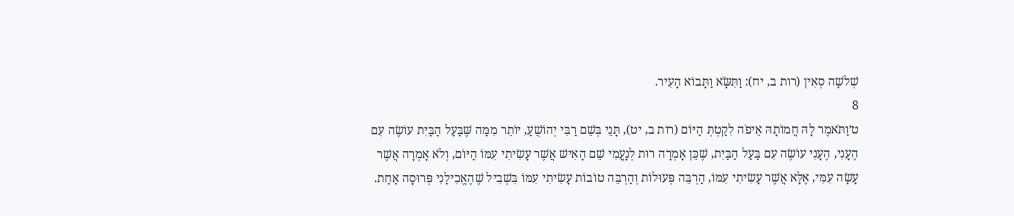שְׁלשָׁה סְאִין (רות ב, יח): וַתִּשָֹּׂא וַתָּבוֹא הָעִיר.
8
ט׳וַתֹּאמֶר לָהּ חֲמוֹתָהּ אֵיפֹה לִקַטְתְּ הַיּוֹם (רות ב, יט), תָּנֵי בְּשֵׁם רַבִּי יְהוֹשֻׁעַ, יוֹתֵר מִמַּה שֶּׁבַּעַל הַבַּיִת עוֹשֶׂה עִם הֶעָנִי, הֶעָנִי עוֹשֶׂה עִם בַּעַל הַבַּיִת, שֶׁכֵּן אָמְרָה רוּת לְנָעֳמִי שֵׁם הָאִישׁ אֲשֶׁר עָשִׂיתִי עִמּוֹ הַיּוֹם, וְלֹא אָמְרָה אֲשֶׁר עָשָׂה עִמִּי, אֶלָּא אֲשֶׁר עָשִׂיתִי עִמּוֹ, הַרְבֵּה פְּעוּלוֹת וְהַרְבֵּה טוֹבוֹת עָשִׂיתִי עִמּוֹ בִּשְׁבִיל שֶׁהֶאֱכִילַנִי פְּרוּסָה אַחַת.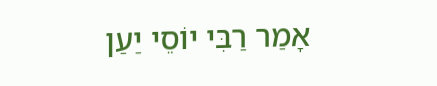אָמַר רַבִּי יוֹסֵי יַעַן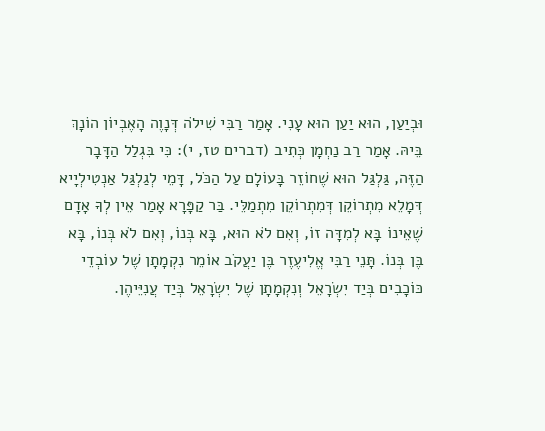וּבְיַעַן, הוּא יַעַן הוּא עָנִי. אָמַר רַבִּי שִׁילֹה דְּנָוֶה הָאֶבְיוֹן הוֹנָךְ בֵּיהּ. אָמַר רַב נַחְמָן כְּתִיב (דברים טז, י): כִּי בִּגְלַל הַדָּבָר הַזֶּה, גַּלְגַּל הוּא שֶׁחוֹזֵר בָּעוֹלָם עַל הַכֹּל, דָּמֵי לְגַלְגַּל אַנְטִילְיָיא דְּמָלֵא מִתְרוֹקֵן דְּמִתְרוֹקֵן מִתְמַלֵּי. בַּר קַפָּרָא אָמַר אֵין לְךָ אָדָם שֶׁאֵינוֹ בָּא לְמִדָּה זוֹ, וְאִם לֹא הוּא, בָּא בְּנוֹ, וְאִם לֹא בְּנוֹ, בָּא בֶּן בְּנוֹ. תָּנֵי רַבִּי אֱלִיעֶזֶר בֶּן יַעֲקֹב אוֹמֵר נִקְמָתָן שֶׁל עוֹבְדֵי כּוֹכָבִים בְּיַד יִשְׂרָאֵל וְנִקְמָתָן שֶׁל יִשְׂרָאֵל בְּיַד עֲנִיֵּיהֶן.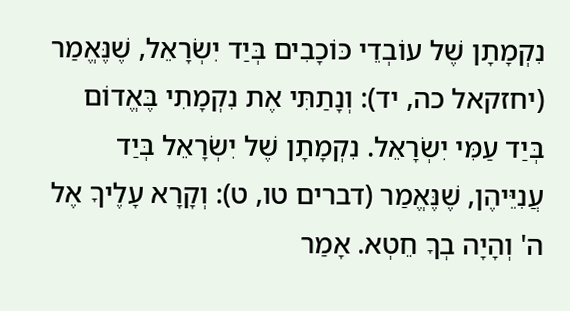נִקְמָתָן שֶׁל עוֹבְדֵי כּוֹכָבִים בְּיַד יִשְׂרָאֵל, שֶׁנֶּאֱמַר (יחזקאל כה, יד): וְנָתַתִּי אֶת נִקְמָתִי בֶּאֱדוֹם בְּיַד עַמִּי יִשְׂרָאֵל. נִקְמָתָן שֶׁל יִשְׂרָאֵל בְּיַד עֲנִיֵּיהֶן, שֶׁנֶּאֱמַר (דברים טו, ט): וְקָרָא עָלֶיךָ אֶל ה' וְהָיָה בְךָ חֵטְא. אָמַר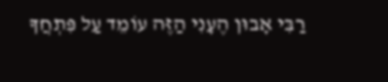רַבִּי אָבוּן הֶעָנִי הַזֶּה עוֹמֵד עַל פִּתְחֲךָ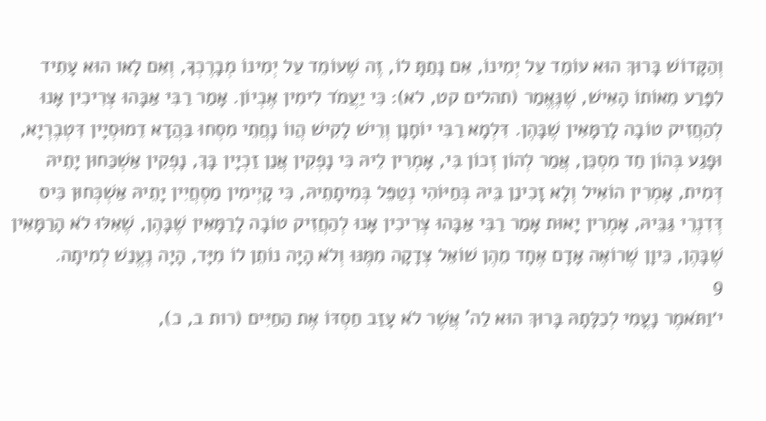וְהַקָּדוֹשׁ בָּרוּךְ הוּא עוֹמֵד עַל יְמִינוֹ, אִם נָתַתָּ לוֹ, זֶה שֶׁעוֹמֵד עַל יְמִינוֹ מְבָרֶכְךָ, וְאִם לָאו הוּא עָתִיד לִפָּרַע מֵאוֹתוֹ הָאִישׁ, שֶׁנֶּאֱמַר (תהלים קט, לא): כִּי יַעֲמֹד לִימִין אֶבְיוֹן. אָמַר רַבִּי אַבָּהוּ צְרִיכִין אָנוּ לְהַחֲזִיק טוֹבָה לָרַמָּאִין שֶׁבָּהֶן. דִּלְמָא רַבִּי יוֹחָנָן וְרֵישׁ לָקִישׁ הֲווֹ נָחֲתֵי מִסְחוּ בַּהֲדָא דֵמוּסְיָין דִּטְבֶרְיָא, וּפָגַע בְּהוֹן חַד מִסְכֵּן, אֲמַר לְהוֹן זְכוֹן בִּי, אָמְרִין לֵיהּ כִּי נָפְקִין אֲנַן זַכְיָין בָּךְ, נָפְקִין אַשְׁכַּחוּן יָתֵיהּ דְּמִית, אָמְרִין הוֹאִיל וְלָא זָכִינַן בֵּיהּ בְּחַיּוֹהִי נְטַפֵּל בְּמִיתָתֵיהּ, כִּי קָיְימִין מַסְחֲיִין יָתֵיהּ אַשְׁכְּחוּן כִּיס דְּדִנְרֵי גַּבֵּיהּ, אָמְרִין יָאוּת אָמַר רַבִּי אַבָּהוּ צְרִיכִין אָנוּ לְהַחֲזִיק טוֹבָה לָרַמָּאִין שֶׁבָּהֶן, שֶׁאִלּוּ לֹא הָרַמָּאִין שֶׁבָּהֶן, כֵּיוָן שֶׁרוֹאֶה אָדָם אֶחָד מֵהֶן שׁוֹאֵל צְדָקָה מִמֶּנּוּ וְלֹא הָיָה נוֹתֵן לוֹ מִיָּד, הָיָה נֶעֱנַשׁ לְמִיתָה.
9
י׳וַתֹּאמֶר נָעֳמִי לְכַלָּתָהּ בָּרוּךְ הוּא לַה' אֲשֶׁר לֹא עָזַב חַסְדּוֹ אֶת הַחַיִּים (רות ב, כ),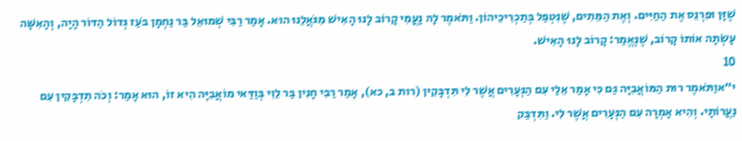שֶׁזָּן וּפִרְנֵס אֶת הַחַיִּים. וְאֶת הַמֵּתִים, שֶׁנִּטְפַּל בְּתַכְרִיכֵיהוֹן. וַתֹּאמֶר לָהּ נָעֳמִי קָרוֹב לָנוּ הָאִישׁ מִגֹּאֲלֵנוּ הוּא. אָמַר רַבִּי שְׁמוּאֵל בַּר נַחְמָן בֹּעַז גְּדוֹל הַדּוֹר הָיָה, וְהָאִשָּׁה עָשְׂתָה אוֹתוֹ קָרוֹב, שֶׁנֶּאֱמַר: קָרוֹב לָנוּ הָאִישׁ.
10
י״אוַתֹּאמֶר רוּת הַמּוֹאֲבִיָּה גַּם כִּי אָמַר אֵלַי עִם הַנְּעָרִים אֲשֶׁר לִי תִּדְבָּקִין (רות ב, כא), אָמַר רַבִּי חָנִין בַּר לֵוִי בְּוַדַּאי מוֹאֲבִיָּה הִיא זוֹ, הוּא אָמַר: וְכֹה תִדְבָּקִין עִם נַעֲרוֹתָי. וְהִיא אָמְרָה עִם הַנְּעָרִים אֲשֶׁר לִי. וַתִּדְבַּק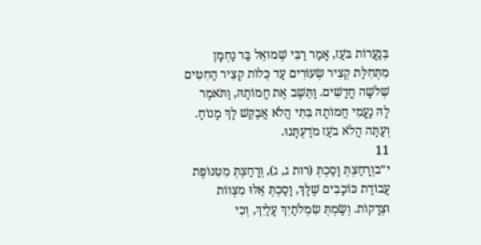בְּנַעֲרוֹת בֹּעַז, אָמַר רַבִּי שְׁמוּאֵל בַּר נַחְמָן מִתְּחִלַּת קְצִיר שְׂעוֹרִים עַד כְּלוֹת קְצִיר הַחִטִּים שְׁלשָׁה חֳדָשִׁים. וַתֵּשֶׁב אֶת חֲמוֹתָהּ, וַתֹּאמֶר לָהּ נָעֳמִי חֲמוֹתָהּ בִּתִּי הֲלֹא אֲבַקֵּשׁ לָךְ מָנוֹחַ. וְעַתָּה הֲלֹא בֹעַז מֹדַעְתָּנוּ.
11
י״בוְרָחַצְתְּ וָסַכְתְּ (רות ג, ג), וְרָחַצְתְּ מִטִּנּוֹפֶת עֲבוֹדַת כּוֹכָבִים שֶׁלָּךְ, וָסַכְתְּ אֵלּוּ מִצְווֹת וּצְדָקוֹת. וְשַׂמְתְּ שִׂמְלֹתַיִךְ עָלַיִךְ, וְכִי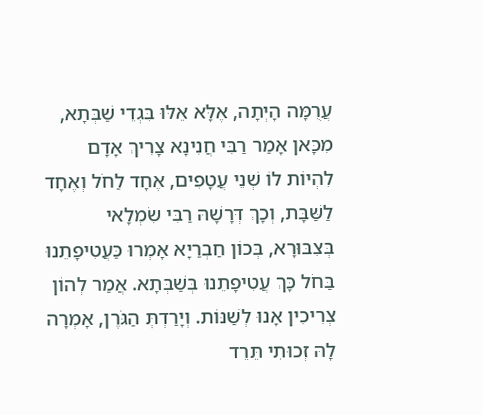עֲרֻמָּה הָיְתָה, אֶלָּא אֵלּוּ בִּגְדֵי שַׁבְּתָא, מִכָּאן אָמַר רַבִּי חֲנִינָא צָרִיךְ אָדָם לִהְיוֹת לוֹ שְׁנֵי עֲטָפִים, אֶחָד לַחֹל וְאֶחָד לַשַּׁבָּת, וְכָךְ דְּרָשָׁהּ רַבִּי שִׂמְלָאי בְּצִבּוּרָא, בְּכוֹן חַבְרַיָא אָמְרוּ כַּעֲטִיפָתֵנוּ בַּחֹל כָּךְ עֲטִיפָתֵנוּ בְּשַׁבְּתָא. אֲמַר לְהוֹן צְרִיכִין אָנוּ לְשַׁנּוֹת. וְיָרַדְתְּ הַגֹּרֶן, אָמְרָה לָהּ זְכוּתִי תֵּרֵד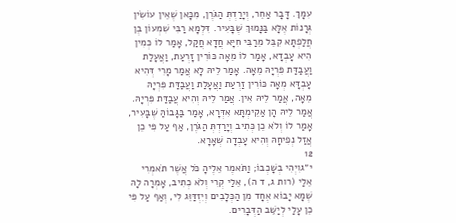עִמָּךְ. דָּבָר אַחֵר, וְיָרַדְתְּ הַגֹּרֶן, מִכָּאן שֶׁאֵין עוֹשִׂין גְּרָנוֹת אֶלָּא בַּנָּמוּךְ שֶׁבָּעִיר. דִּלְמָא רַבִּי שִׁמְעוֹן בֶּן חֲלַפְתָּא קִבֵּל מֵרַבִּי חִיָּא חֲדָא חֲקַל, אָמַר לוֹ כְּמִין הִיא עָבְדָא, אָמַר לוֹ מֵאָה כּוֹרִין זָרְעַת, וַאֲעָלַת וַעֲבַדַּת פִּרְיָהּ מֵאָה. אָמַר לֵיהּ לָא אֲמַר מָרִי דְּהִיא עָבְדָּא מְאָה כּוֹרִין זַרְעַת וַאֲעָלַת וַעֲבַדַּת פִּרְיָהּ מֵאָה, אֲמַר לֵיהּ אִין. אֲמַר לֵיהּ וְהִיא עֲבַדַּת פִּרְיָהּ. אֲמַר לֵיהּ הָן אַקֵימְתָּא אִדְּרָא, אָמַר בַּגָּבוֹהַּ שֶׁבָּעִיר, אָמַר לוֹ וְלֹא כֵן כְּתִיב וְיָרַדְתְּ הַגֹּרֶן, אַף עַל פִּי כֵן אֲזַל נְפִיחָהּ וְהִיא עָבְדָה שְׁאָרָא.
12
י״גוִיְהִי בְשָׁכְבוֹ; וַתֹּאמֶר אֵלֶיהָ כֹּל אֲשֶׁר תֹּאמְרִי אֵלַי (רות ג, ד ה), אֵלַי קְרִי וְלֹא כְתִיב, אָמְרָה לָהּ שֶׁמָּא יָבוֹא אֶחָד מִן הַכְּלָבִים וְיִזְדַּוֵּג לִי, וְאַף עַל פִּי כֵן עָלַי לְיַשֵּׁב הַדְּבָרִים.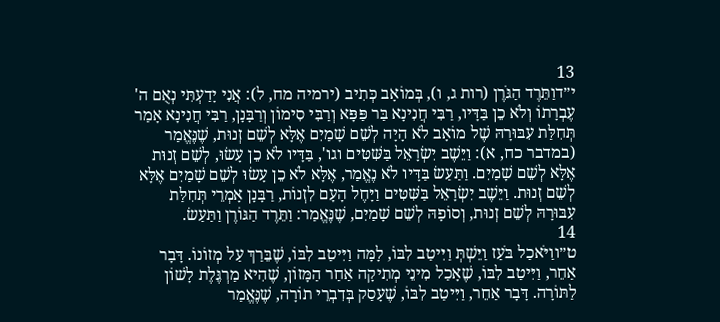13
י״דוַתֵּרֶד הַגֹּרֶן (רות ג, ו), בְּמוֹאָב כְּתִיב (ירמיה מח, ל): אֲנִי יָדַעְתִּי נְאֻם ה' עֶבְרָתוֹ וְלֹא כֵן בַּדָּיו, רַבִּי חֲנִינָא בַּר פַּפָּא וְרַבִּי סִימוֹן וְרַבָּנָן, רַבִּי חֲנִינָא אָמַר תְּחִלַּת עִבּוּרָהּ שֶׁל מוֹאָב לֹא הָיָה לְשֵׁם שָׁמַיִם אֶלָּא לְשֵׁם זְנוּת, שֶׁנֶּאֱמַר (במדבר כח, א): וַיֵּשֶׁב יִשְׂרָאֵל בַּשִּׁטִּים וגו', בַּדָּיו לֹא כֵן עָשׂוּ, לְשֵׁם זְנוּת אֶלָּא לְשֵׁם שָׁמַיִם. וַתַּעַשׂ בַּדָּיו לֹא נֶאֱמַר, אֶלָּא לֹא כֵן עָשׂוּ לְשֵׁם שָׁמַיִם אֶלָּא לְשֵׁם זְנוּת. וַיֵּשֶׁב יִשְׂרָאֵל בַּשִּׁטִּים וַיָּחֶל הָעָם לִזְנוֹת, רַבָּנָן אָמְרֵי תְּחִלַּת עִבּוּרָהּ לְשֵׁם זְנוּת, וְסוֹפָהּ לְשֵׁם שָׁמַיִם, שֶׁנֶּאֱמַר: וַתֵּרֶד הַגּוֹרֶן וַתַּעַשׂ.
14
ט״ווַיֹּאכַל בֹּעַז וַיֵּשְׁתְּ וַיִּיטַב לִבּוֹ, לָמָּה וַיִּיטַב לִבּוֹ, שֶׁבֵּרַךְ עַל מְזוֹנוֹ. דָּבָר אַחֵר, וַיִּיטַב לִבּוֹ, שֶׁאָכַל מִינֵי מְתִיקָה אַחַר הַמָּזוֹן, שֶׁהִיא מַרְגֶּלֶת לָשׁוֹן לַתּוֹרָה. דָּבָר אַחֵר, וַיִּיטַב לִבּוֹ, שֶׁעָסַק בְּדִבְרֵי תוֹרָה, שֶׁנֶּאֱמַר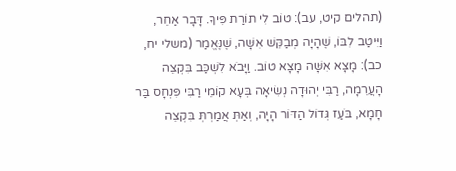(תהלים קיט, עב): טוֹב לִי תוֹרַת פִּיךָ. דָּבָר אַחֵר, וַיִּיטַב לִבּוֹ, שֶׁהָיָה מְבַקֵּשׁ אִשָּׁה, שֶׁנֶּאֱמַר (משלי יח, כב): מָצָא אִשָּׁה מָצָא טוֹב. וַיָּבֹא לִשְׁכַּב בִּקְצֵה הָעֲרֵמָה, רַבִּי יְהוּדָה נְשִׂיאָה בְּעָא קוֹמֵי רַבִּי פִּנְחָס בַּר חָמָא, בֹּעַז גְּדוֹל הַדּוֹר הָיָה, וְאַתְּ אֲמַרְתְּ בִּקְצֵה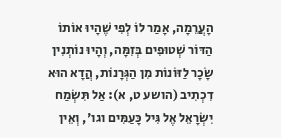הָעֲרֵמָה, אָמַר לוֹ לְפִי שֶׁהָיוּ אוֹתוֹ הַדּוֹר שְׁטוּפִים בְּזִמָּה, וְהָיוּ נוֹתְנִין שָׂכָר לַזּוֹנוֹת מִן הַגְּרָנוֹת, הֲדָא הוּא דִכְתִיב (הושע ט, א): אַל תִּשְׂמַח יִשְׂרָאֵל אֶל גִּיל כָּעַמִּים וגו', וְאֵין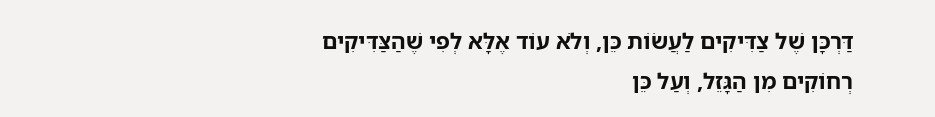דַּרְכָּן שֶׁל צַדִּיקִים לַעֲשׂוֹת כֵּן, וְלֹא עוֹד אֶלָּא לְפִי שֶׁהַצַּדִּיקִים רְחוֹקִים מִן הַגָּזֵל, וְעַל כֵּן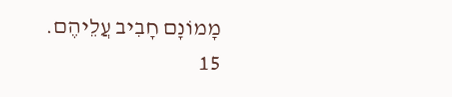מָמוֹנָם חָבִיב עֲלֵיהֶם.
15